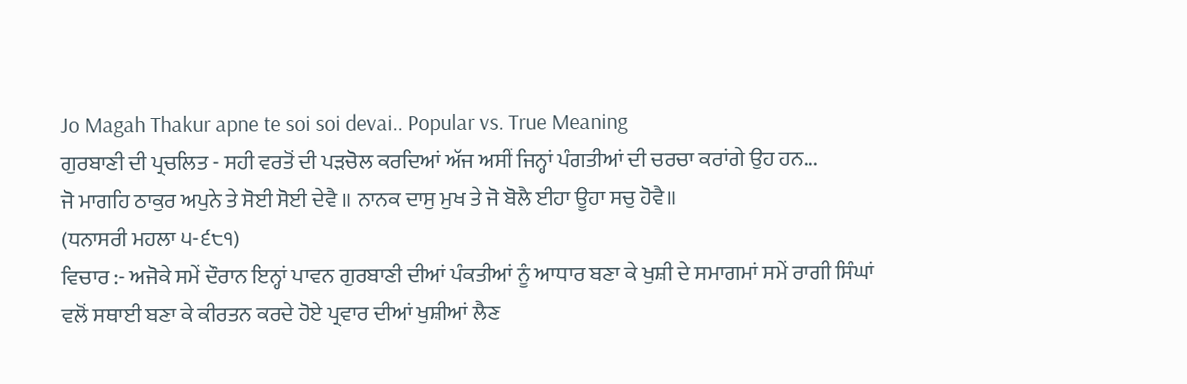Jo Magah Thakur apne te soi soi devai.. Popular vs. True Meaning
ਗੁਰਬਾਣੀ ਦੀ ਪ੍ਰਚਲਿਤ - ਸਹੀ ਵਰਤੋਂ ਦੀ ਪੜਚੋਲ ਕਰਦਿਆਂ ਅੱਜ ਅਸੀਂ ਜਿਨ੍ਹਾਂ ਪੰਗਤੀਆਂ ਦੀ ਚਰਚਾ ਕਰਾਂਗੇ ਉਹ ਹਨ...
ਜੋ ਮਾਗਹਿ ਠਾਕੁਰ ਅਪੁਨੇ ਤੇ ਸੋਈ ਸੋਈ ਦੇਵੈ ॥ ਨਾਨਕ ਦਾਸੁ ਮੁਖ ਤੇ ਜੋ ਬੋਲੈ ਈਹਾ ਊਹਾ ਸਚੁ ਹੋਵੈ॥
(ਧਨਾਸਰੀ ਮਹਲਾ ੫-੬੮੧)
ਵਿਚਾਰ :- ਅਜੋਕੇ ਸਮੇਂ ਦੌਰਾਨ ਇਨ੍ਹਾਂ ਪਾਵਨ ਗੁਰਬਾਣੀ ਦੀਆਂ ਪੰਕਤੀਆਂ ਨੂੰ ਆਧਾਰ ਬਣਾ ਕੇ ਖੁਸ਼ੀ ਦੇ ਸਮਾਗਮਾਂ ਸਮੇਂ ਰਾਗੀ ਸਿੰਘਾਂ ਵਲੋਂ ਸਥਾਈ ਬਣਾ ਕੇ ਕੀਰਤਨ ਕਰਦੇ ਹੋਏ ਪ੍ਰਵਾਰ ਦੀਆਂ ਖੁਸ਼ੀਆਂ ਲੈਣ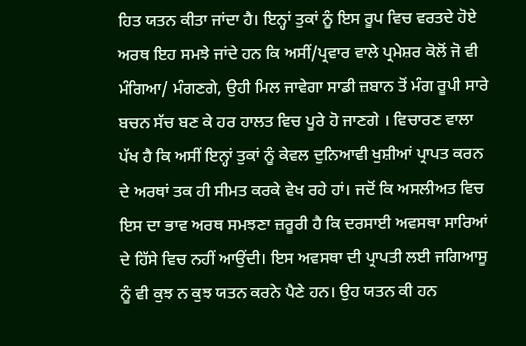ਹਿਤ ਯਤਨ ਕੀਤਾ ਜਾਂਦਾ ਹੈ। ਇਨ੍ਹਾਂ ਤੁਕਾਂ ਨੂੰ ਇਸ ਰੂਪ ਵਿਚ ਵਰਤਦੇ ਹੋਏ ਅਰਥ ਇਹ ਸਮਝੇ ਜਾਂਦੇ ਹਨ ਕਿ ਅਸੀਂ/ਪ੍ਰਵਾਰ ਵਾਲੇ ਪ੍ਰਮੇਸ਼ਰ ਕੋਲੋਂ ਜੋ ਵੀ ਮੰਗਿਆ/ ਮੰਗਣਗੇ, ਉਹੀ ਮਿਲ ਜਾਵੇਗਾ ਸਾਡੀ ਜ਼ਬਾਨ ਤੋਂ ਮੰਗ ਰੂਪੀ ਸਾਰੇ ਬਚਨ ਸੱਚ ਬਣ ਕੇ ਹਰ ਹਾਲਤ ਵਿਚ ਪੂਰੇ ਹੋ ਜਾਣਗੇ । ਵਿਚਾਰਣ ਵਾਲਾ ਪੱਖ ਹੈ ਕਿ ਅਸੀਂ ਇਨ੍ਹਾਂ ਤੁਕਾਂ ਨੂੰ ਕੇਵਲ ਦੁਨਿਆਵੀ ਖੁਸ਼ੀਆਂ ਪ੍ਰਾਪਤ ਕਰਨ ਦੇ ਅਰਥਾਂ ਤਕ ਹੀ ਸੀਮਤ ਕਰਕੇ ਵੇਖ ਰਹੇ ਹਾਂ। ਜਦੋਂ ਕਿ ਅਸਲੀਅਤ ਵਿਚ ਇਸ ਦਾ ਭਾਵ ਅਰਥ ਸਮਝਣਾ ਜ਼ਰੂਰੀ ਹੈ ਕਿ ਦਰਸਾਈ ਅਵਸਥਾ ਸਾਰਿਆਂ ਦੇ ਹਿੱਸੇ ਵਿਚ ਨਹੀਂ ਆਉਂਦੀ। ਇਸ ਅਵਸਥਾ ਦੀ ਪ੍ਰਾਪਤੀ ਲਈ ਜਗਿਆਸੂ ਨੂੰ ਵੀ ਕੁਝ ਨ ਕੁਝ ਯਤਨ ਕਰਨੇ ਪੈਣੇ ਹਨ। ਉਹ ਯਤਨ ਕੀ ਹਨ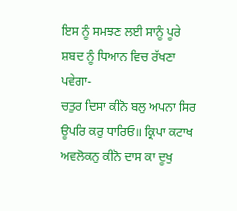ਇਸ ਨੂੰ ਸਮਝਣ ਲਈ ਸਾਨੂੰ ਪੂਰੇ ਸ਼ਬਦ ਨੂੰ ਧਿਆਨ ਵਿਚ ਰੱਖਣਾ ਪਵੇਗਾ-
ਚਤੁਰ ਦਿਸਾ ਕੀਨੋ ਬਲੁ ਅਪਨਾ ਸਿਰ ਊਪਰਿ ਕਰੁ ਧਾਰਿਓ॥ ਕ੍ਰਿਪਾ ਕਟਾਖ ਅਵਲੋਕਨੁ ਕੀਨੋ ਦਾਸ ਕਾ ਦੂਖੁ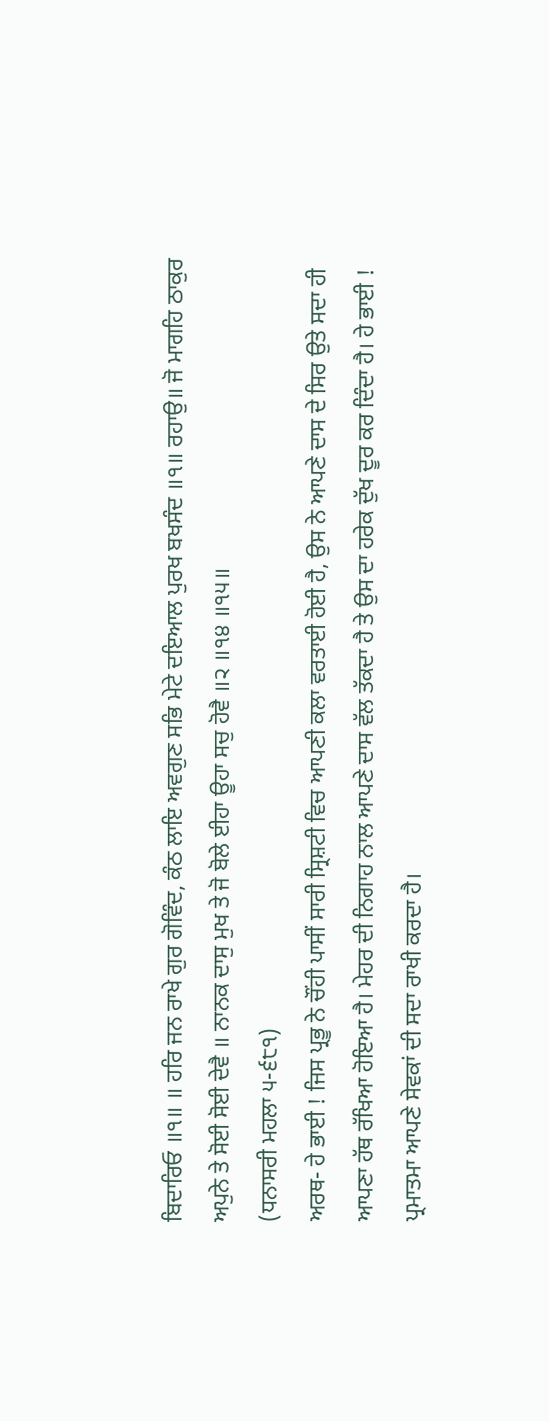ਬਿਦਾਰਿਓ ॥੧॥ ॥ ਹਰਿ ਜਨ ਰਾਖੇ ਗੁਰ ਗੋਵਿੰਦ, ਕੰਠ ਲਾਇ ਅਵਗੁਣ ਸਭਿ ਮੇਟੇ ਦਇਆਲ ਪੁਰਖ ਬਖਸੰਦ ॥੧॥ ਰਹਾਉ॥ ਜੋ ਮਾਗਹਿ ਠਾਕੁਰ ਅਪੁਨੇ ਤੇ ਸੋਈ ਸੋਈ ਦੇਵੈ ॥ ਨਾਨਕ ਦਾਸੁ ਮੁਖ ਤੇ ਜੋ ਬੋਲੇ ਈਹਾ ਊਹਾ ਸਚੁ ਹੋਵੈ ॥੨ ॥੧੪ ॥੧੫॥
(ਧਨਾਸਰੀ ਮਹਲਾ ੫-੬੮੧)
ਅਰਥ- ਹੇ ਭਾਈ ! ਜਿਸ ਪ੍ਰਭੂ ਨੇ ਚੌਂਹੀ ਪਾਸੀਂ ਸਾਰੀ ਸ੍ਰਿਸ਼ਟੀ ਵਿਚ ਆਪਣੀ ਕਲਾ ਵਰਤਾਈ ਹੋਈ ਹੈ, ਉਸ ਨੇ ਆਪਣੇ ਦਾਸ ਦੇ ਸਿਰ ਉਤੇ ਸਦਾ ਹੀ ਆਪਣਾ ਹੱਥ ਰੱਖਿਆ ਹੋਇਆ ਹੈ। ਮੇਹਰ ਦੀ ਨਿਗਾਹ ਨਾਲ ਆਪਣੇ ਦਾਸ ਵੱਲ ਤੱਕਦਾ ਹੈ ਤੇ ਉਸ ਦਾ ਹਰੇਕ ਦੁੱਖ ਦੂਰ ਕਰ ਦਿੰਦਾ ਹੈ। ਹੇ ਭਾਈ ! ਪ੍ਰਮਾਤਮਾ ਆਪਣੇ ਸੇਵਕਾਂ ਦੀ ਸਦਾ ਰਾਖੀ ਕਰਦਾ ਹੈ।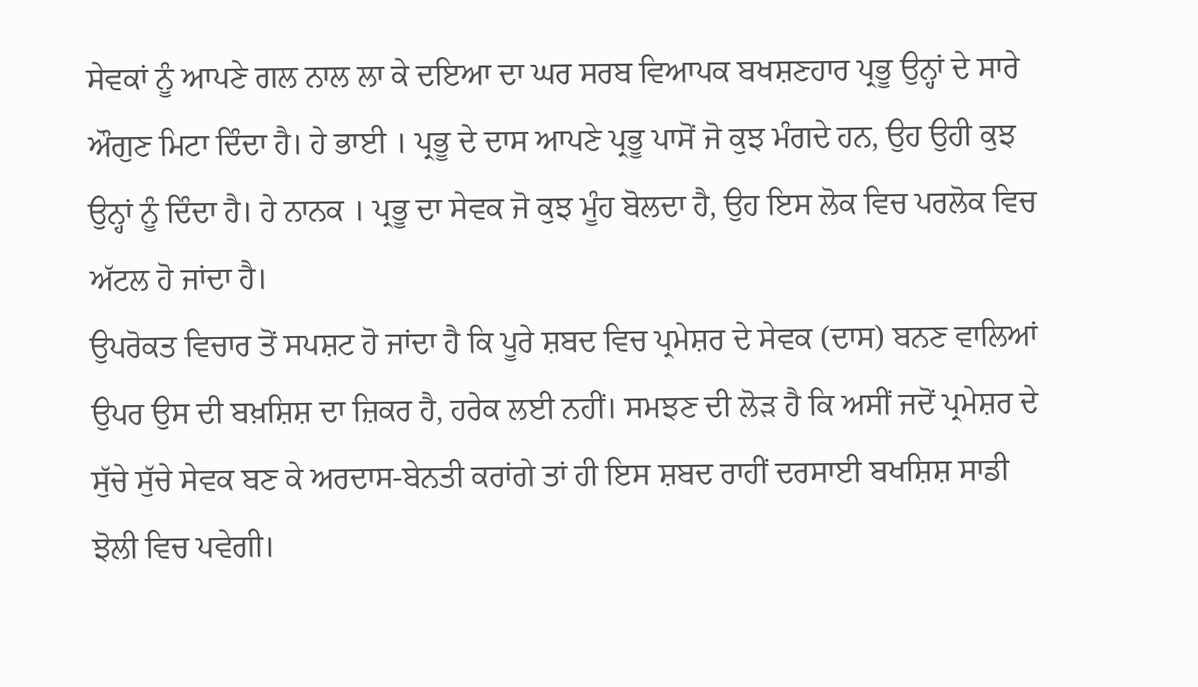ਸੇਵਕਾਂ ਨੂੰ ਆਪਣੇ ਗਲ ਨਾਲ ਲਾ ਕੇ ਦਇਆ ਦਾ ਘਰ ਸਰਬ ਵਿਆਪਕ ਬਖਸ਼ਣਹਾਰ ਪ੍ਰਭੂ ਉਨ੍ਹਾਂ ਦੇ ਸਾਰੇ ਔਗੁਣ ਮਿਟਾ ਦਿੰਦਾ ਹੈ। ਹੇ ਭਾਈ । ਪ੍ਰਭੂ ਦੇ ਦਾਸ ਆਪਣੇ ਪ੍ਰਭੂ ਪਾਸੋਂ ਜੋ ਕੁਝ ਮੰਗਦੇ ਹਨ, ਉਹ ਉਹੀ ਕੁਝ ਉਨ੍ਹਾਂ ਨੂੰ ਦਿੰਦਾ ਹੈ। ਹੇ ਨਾਨਕ । ਪ੍ਰਭੂ ਦਾ ਸੇਵਕ ਜੋ ਕੁਝ ਮੂੰਹ ਬੋਲਦਾ ਹੈ, ਉਹ ਇਸ ਲੋਕ ਵਿਚ ਪਰਲੋਕ ਵਿਚ ਅੱਟਲ ਹੋ ਜਾਂਦਾ ਹੈ।
ਉਪਰੋਕਤ ਵਿਚਾਰ ਤੋਂ ਸਪਸ਼ਟ ਹੋ ਜਾਂਦਾ ਹੈ ਕਿ ਪੂਰੇ ਸ਼ਬਦ ਵਿਚ ਪ੍ਰਮੇਸ਼ਰ ਦੇ ਸੇਵਕ (ਦਾਸ) ਬਨਣ ਵਾਲਿਆਂ ਉਪਰ ਉਸ ਦੀ ਬਖ਼ਸ਼ਿਸ਼ ਦਾ ਜ਼ਿਕਰ ਹੈ, ਹਰੇਕ ਲਈ ਨਹੀਂ। ਸਮਝਣ ਦੀ ਲੋੜ ਹੈ ਕਿ ਅਸੀਂ ਜਦੋਂ ਪ੍ਰਮੇਸ਼ਰ ਦੇ ਸੁੱਚੇ ਸੁੱਚੇ ਸੇਵਕ ਬਣ ਕੇ ਅਰਦਾਸ-ਬੇਨਤੀ ਕਰਾਂਗੇ ਤਾਂ ਹੀ ਇਸ ਸ਼ਬਦ ਰਾਹੀਂ ਦਰਸਾਈ ਬਖਸ਼ਿਸ਼ ਸਾਡੀ ਝੋਲੀ ਵਿਚ ਪਵੇਗੀ।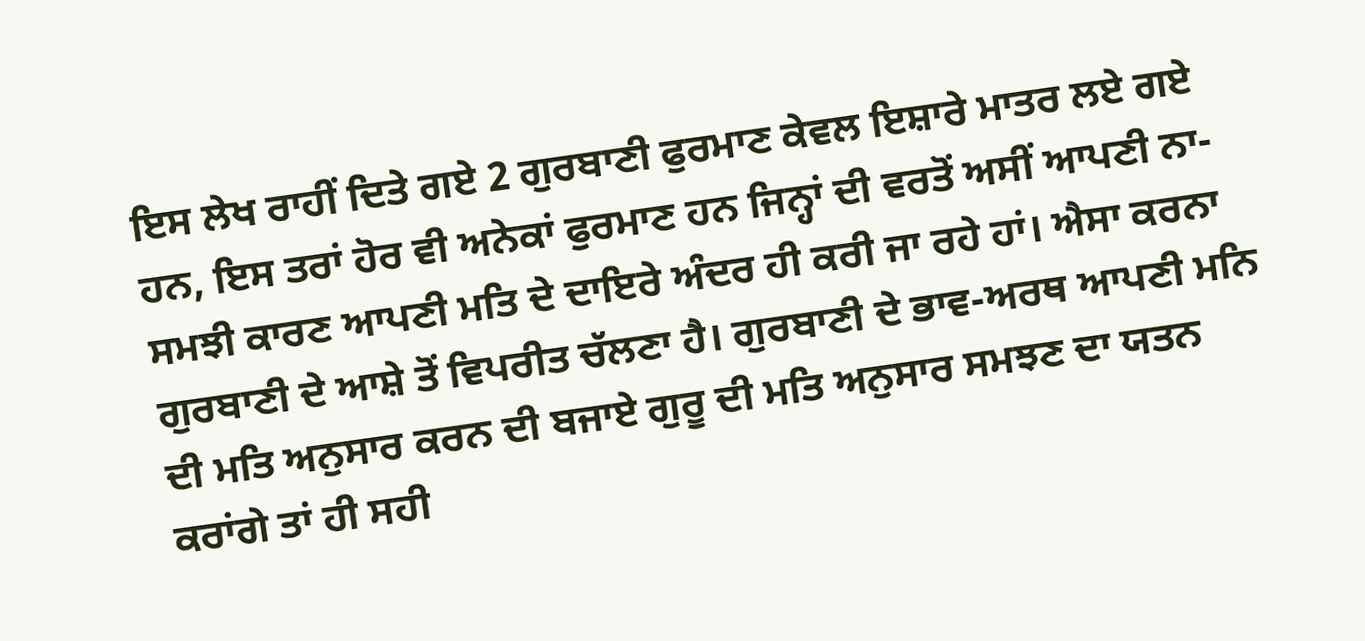ਇਸ ਲੇਖ ਰਾਹੀਂ ਦਿਤੇ ਗਏ 2 ਗੁਰਬਾਣੀ ਫੁਰਮਾਣ ਕੇਵਲ ਇਸ਼ਾਰੇ ਮਾਤਰ ਲਏ ਗਏ ਹਨ, ਇਸ ਤਰਾਂ ਹੋਰ ਵੀ ਅਨੇਕਾਂ ਫੁਰਮਾਣ ਹਨ ਜਿਨ੍ਹਾਂ ਦੀ ਵਰਤੋਂ ਅਸੀਂ ਆਪਣੀ ਨਾ-ਸਮਝੀ ਕਾਰਣ ਆਪਣੀ ਮਤਿ ਦੇ ਦਾਇਰੇ ਅੰਦਰ ਹੀ ਕਰੀ ਜਾ ਰਹੇ ਹਾਂ। ਐਸਾ ਕਰਨਾ ਗੁਰਬਾਣੀ ਦੇ ਆਸ਼ੇ ਤੋਂ ਵਿਪਰੀਤ ਚੱਲਣਾ ਹੈ। ਗੁਰਬਾਣੀ ਦੇ ਭਾਵ-ਅਰਥ ਆਪਣੀ ਮਨਿ ਦੀ ਮਤਿ ਅਨੁਸਾਰ ਕਰਨ ਦੀ ਬਜਾਏ ਗੁਰੂ ਦੀ ਮਤਿ ਅਨੁਸਾਰ ਸਮਝਣ ਦਾ ਯਤਨ ਕਰਾਂਗੇ ਤਾਂ ਹੀ ਸਹੀ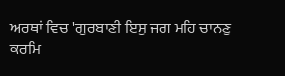ਅਰਥਾਂ ਵਿਚ 'ਗੁਰਬਾਣੀ ਇਸੁ ਜਗ ਮਹਿ ਚਾਨਣੁ ਕਰਮਿ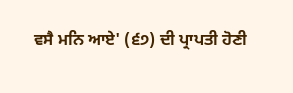ਵਸੈ ਮਨਿ ਆਏ' (੬੭) ਦੀ ਪ੍ਰਾਪਤੀ ਹੋਣੀ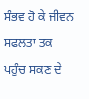ਸੰਭਵ ਹੋ ਕੇ ਜੀਵਨ ਸਫਲਤਾ ਤਕ ਪਹੁੰਚ ਸਕਣ ਦੇ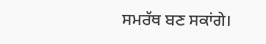ਸਮਰੱਥ ਬਣ ਸਕਾਂਗੇ।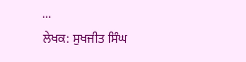...
ਲੇਖਕ: ਸੁਖਜੀਤ ਸਿੰਘ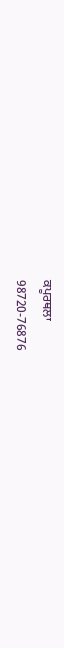ਕਪੂਰਥਲਾ
98720-76876